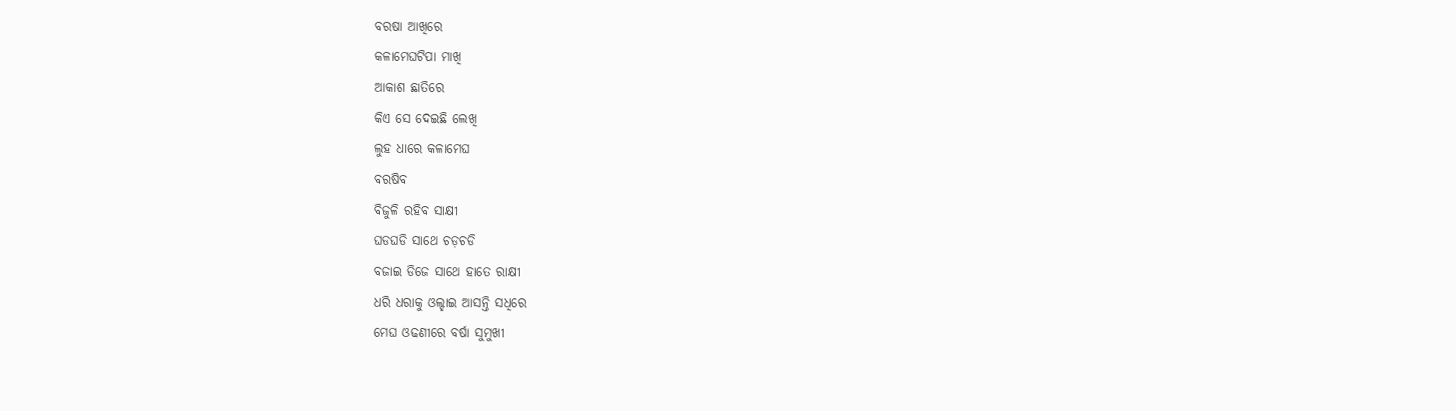ବରଷା ଆଖିରେ
କଳାମେଘଟିପା ମାଖି
ଆକାଶ ଛାତିରେ
କିଏ ସେ ଦେଇଛି ଲେଖି
ଲୁହ ଧାରେ କଳାମେଘ
ବରଷିବ
ବିଜୁଳି ରହିବ ସାକ୍ଷୀ
ଘଡଘଡି ସାଥେ ଚଡ଼ଚଡି
ବଜାଇ ଡିଜେ ସାଥେ ହାତେ ରାକ୍ଷୀ
ଧରି ଧରାକୁ ଓଲ୍ହାଇ ଆସନ୍ତି ସଧିରେ
ମେଘ ଓଢଣୀରେ ବର୍ଷା ସୁମୁଖୀ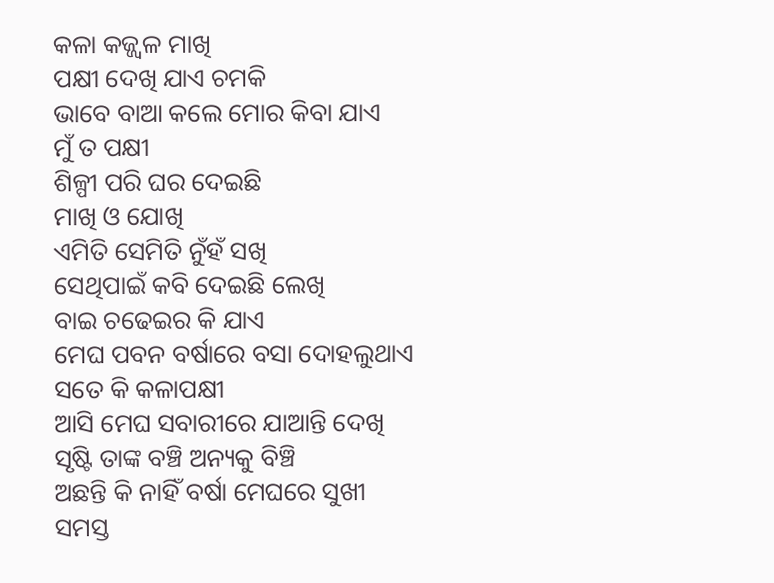କଳା କଜ୍ଜ୍ୱଳ ମାଖି
ପକ୍ଷୀ ଦେଖି ଯାଏ ଚମକି
ଭାବେ ବାଆ କଲେ ମୋର କିବା ଯାଏ
ମୁଁ ତ ପକ୍ଷୀ
ଶିଳ୍ପୀ ପରି ଘର ଦେଇଛି
ମାଖି ଓ ଯୋଖି
ଏମିତି ସେମିତି ନୁଁହଁ ସଖି
ସେଥିପାଇଁ କବି ଦେଇଛି ଲେଖି
ବାଇ ଚଢେଇର କି ଯାଏ
ମେଘ ପବନ ବର୍ଷାରେ ବସା ଦୋହଲୁଥାଏ
ସତେ କି କଳାପକ୍ଷୀ
ଆସି ମେଘ ସବାରୀରେ ଯାଆନ୍ତି ଦେଖି
ସୃଷ୍ଟି ତାଙ୍କ ବଞ୍ଚି ଅନ୍ୟକୁ ବିଞ୍ଚି
ଅଛନ୍ତି କି ନାହିଁ ବର୍ଷା ମେଘରେ ସୁଖୀ
ସମସ୍ତ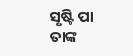ସୃଷ୍ଟି ପା ତାଙ୍କ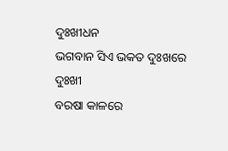ଦୁଃଖୀଧନ
ଭଗବାନ ସିଏ ଭକତ ଦୁଃଖରେ ଦୁଃଖୀ
ବରଷା କାଳରେ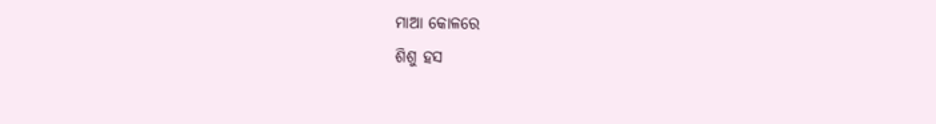ମାଆ କୋଳରେ
ଶିଶୁ ହସ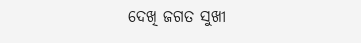ଦେଖି ଜଗତ ସୁଖୀ